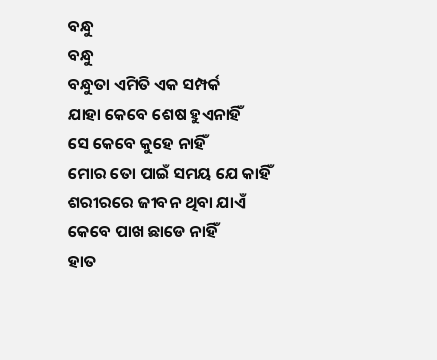ବନ୍ଧୁ
ବନ୍ଧୁ
ବନ୍ଧୁତା ଏମିତି ଏକ ସମ୍ପର୍କ
ଯାହା କେବେ ଶେଷ ହୁଏନାହିଁ
ସେ କେବେ କୁହେ ନାହିଁ
ମୋର ତୋ ପାଇଁ ସମୟ ଯେ କାହିଁ
ଶରୀରରେ ଜୀବନ ଥିବା ଯାଏଁ
କେବେ ପାଖ ଛାଡେ ନାହିଁ
ହାତ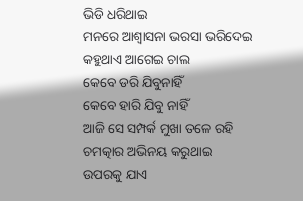ଭିଡି ଧରିଥାଇ
ମନରେ ଆଶ୍ୱାସନା ଭରସା ଭରିଦେଇ
କହୁଥାଏ ଆଗେଇ ଚାଲ
କେବେ ଡରି ଯିବୁନାହିଁ
କେବେ ହାରି ଯିବୁ ନାହିଁ
ଆଜି ସେ ସମ୍ପର୍କ ମୁଖା ତଳେ ରହି
ଚମତ୍କାର ଅଭିନୟ କରୁଥାଇ
ଉପରକୁ ଯାଏ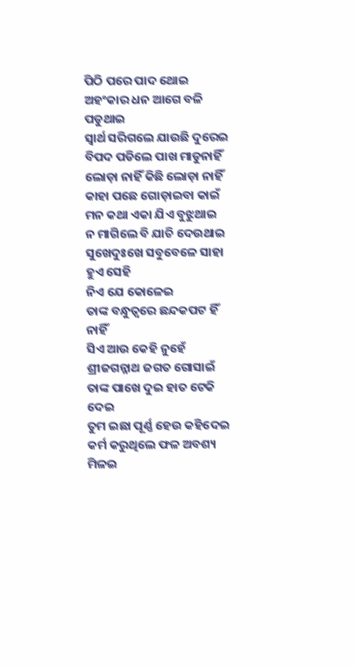ପିଠି ପରେ ପାଦ ଥୋଇ
ଅହଂକାର ଧନ ଆଗେ ବଳି ପଡୁଥାଇ
ସ୍ୱାର୍ଥ ସରିଗଲେ ଯାଉଛି ଦୁରେଇ
ବିପଦ ପଡିଲେ ପାଖ ମାଡୁନାହିଁ
ଲୋଡ଼ା ନାହିଁ କିଛି ଲୋଡ଼ା ନାହିଁ
କାହା ପଛେ ଗୋଡ଼ାଇବା କାଇଁ
ମନ କଥା ଏକା ଯିଏ ବୁଝୁଥାଇ
ନ ମାଗିଲେ ବି ଯାଚି ଦେଉଥାଇ
ସୁଖେଦୁଃଖେ ସବୁବେଳେ ସାହା ହୁଏ ସେହି
ନିଏ ଯେ କୋଳେଇ
ତାଙ୍କ ବନ୍ଧୁତ୍ୱରେ ଛନ୍ଦକପଟ ହିଁ ନାହିଁ
ସିଏ ଆଉ କେହି ନୁହେଁ
ଶ୍ରୀଜଗନ୍ନାଥ ଜଗତ ଗୋସାଇଁ
ତାଙ୍କ ପାଖେ ଦୁଇ ହାତ ଟେକି ଦେଇ
ତୁମ ଇଛା ପୂର୍ଣ୍ଣ ହେଉ କହିଦେଇ
କର୍ମ କରୁଥିଲେ ଫଳ ଅବଶ୍ୟ ମିଳଇ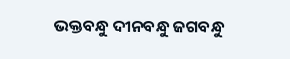ଭକ୍ତବନ୍ଧୁ ଦୀନବନ୍ଧୁ ଜଗବନ୍ଧୁ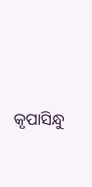କୃପାସିନ୍ଧୁ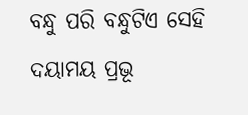ବନ୍ଧୁ ପରି ବନ୍ଧୁଟିଏ ସେହି
ଦୟାମୟ ପ୍ରଭୂ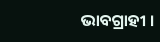ଭାବଗ୍ରାହୀ ।